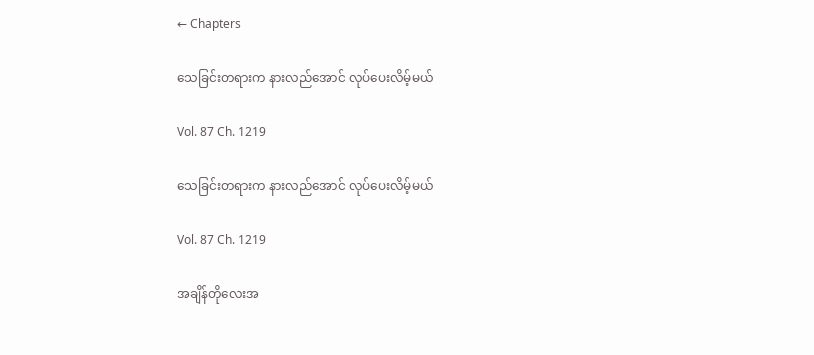← Chapters

သေခြင်းတရားက နားလည်အောင် လုပ်ပေးလိမ့်မယ်

Vol. 87 Ch. 1219

သေခြင်းတရားက နားလည်အောင် လုပ်ပေးလိမ့်မယ်

Vol. 87 Ch. 1219

အချိန်တိုလေးအ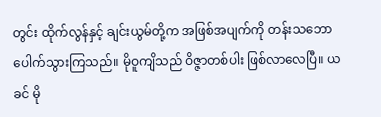တွင်း ထိုက်လွန်နှင့် ချင်းယွမ်တို့က အဖြစ်အပျက်ကို တန်းသဘောပေါက်သွားကြသည်။ မိုဝူကျိသည် ဝိဇ္ဇာတစ်ပါး ဖြစ်လာလေပြီ။ ယခင် မို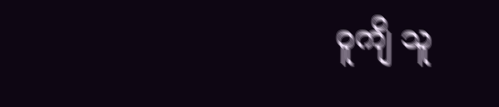ဝူကျိ သူ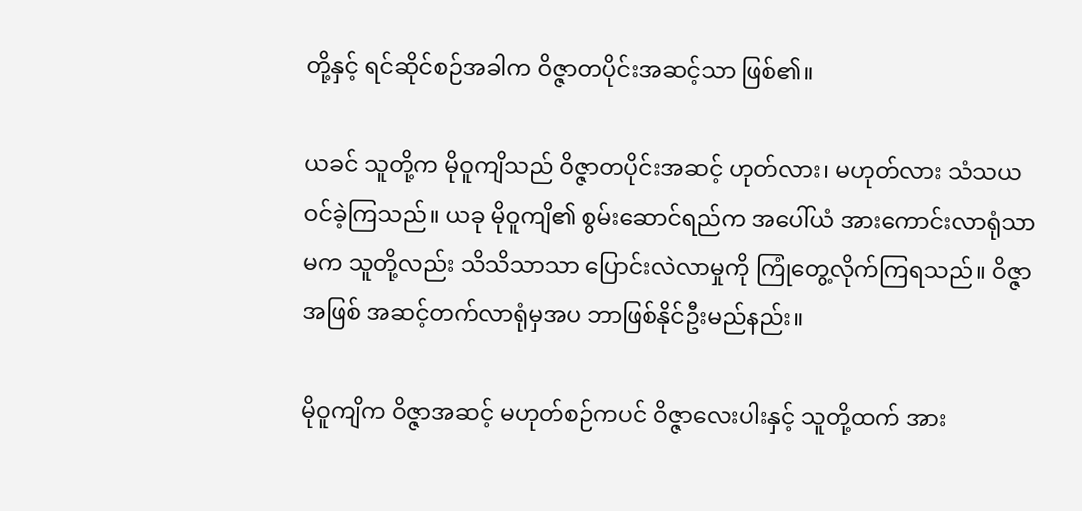တို့နှင့် ရင်ဆိုင်စဉ်အခါက ဝိဇ္ဇာတပိုင်းအဆင့်သာ ဖြစ်၏။

ယခင် သူတို့က မိုဝူကျိသည် ဝိဇ္ဇာတပိုင်းအဆင့် ဟုတ်လား၊ မဟုတ်လား သံသယဝင်ခဲ့ကြသည်။ ယခု မိုဝူကျိ၏ စွမ်းဆောင်ရည်က အပေါ်ယံ အားကောင်းလာရုံသာမက သူတို့လည်း သိသိသာသာ ပြောင်းလဲလာမှုကို ကြုံတွေ့လိုက်ကြရသည်။ ဝိဇ္ဇာအဖြစ် အဆင့်တက်လာရုံမှအပ ဘာဖြစ်နိုင်ဦးမည်နည်း။

မိုဝူကျိက ဝိဇ္ဇာအဆင့် မဟုတ်စဉ်ကပင် ဝိဇ္ဇာလေးပါးနှင့် သူတို့ထက် အား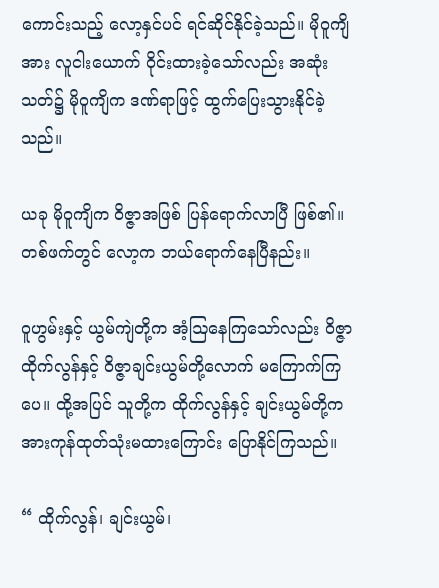ကောင်းသည့် လော့နှင်ပင် ရင်ဆိုင်နိုင်ခဲ့သည်။ မိုဝူကျိအား လူငါးယောက် ဝိုင်းထားခဲ့သော်လည်း အဆုံးသတ်၌ မိုဝူကျိက ဒဏ်ရာဖြင့် ထွက်ပြေးသွားနိုင်ခဲ့သည်။

ယခု မိုဝူကျိက ဝိဇ္ဇာအဖြစ် ပြန်ရောက်လာပြီ ဖြစ်၏။ တစ်ဖက်တွင် လော့က ဘယ်ရောက်နေပြီနည်း။

ဝူဟွမ်းနှင့် ယွမ်ကျဲတို့က အံ့ဩနေကြသော်လည်း ဝိဇ္ဇာထိုက်လွန်နှင့် ဝိဇ္ဇာချင်းယွမ်တို့လောက် မကြောက်ကြပေ။ ထို့အပြင် သူတို့က ထိုက်လွန်နှင့် ချင်းယွမ်တို့က အားကုန်ထုတ်သုံးမထားကြောင်း ပြောနိုင်ကြသည်။

“ ထိုက်လွန်၊ ချင်းယွမ်၊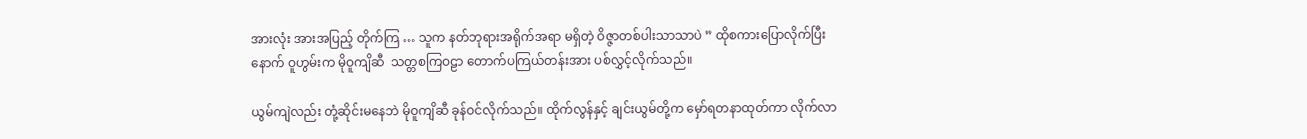အားလုံး အားအပြည့် တိုက်ကြ … သူက နတ်ဘုရားအရိုက်အရာ မရှိတဲ့ ဝိဇ္ဇာတစ်ပါးသာသာပဲ ” ထိုစကားပြောလိုက်ပြီးနောက် ဝူဟွမ်းက မိုဝူကျိဆီ  သတ္တစကြဝဠာ တောက်ပကြယ်တန်းအား ပစ်လွှင့်လိုက်သည်။

ယွမ်ကျဲလည်း တုံ့ဆိုင်းမနေဘဲ မိုဝူကျိဆီ ခုန်ဝင်လိုက်သည်။ ထိုက်လွန်နှင့် ချင်းယွမ်တို့က မှော်ရတနာထုတ်ကာ လိုက်လာ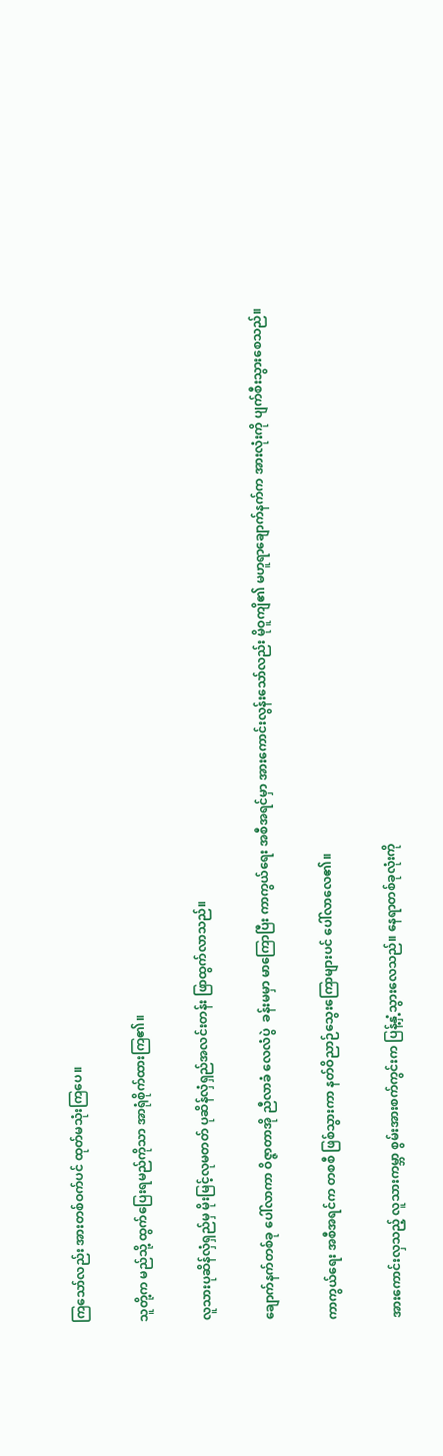ကြသော်လည်း အားတစ်ဝက်ပင် ထုတ်မသုံးကြပေ။

သူတို့က မည်သို့ ထွက်ပြေးရမည်ကိုသာ အာရုံစိုက်ထားကြ၏။

လူသားပုဆိန်လှံရှည်မှ မိုးမြင့်လုမတတ် ပုဆိန်လှံရှည်အလင်းတန်း ဖြာထွက်လာသည်။

ချောက်နက်တစ်ခု ပေါ်လာကာ ဝိဇ္ဇာတာအို ညီလာခံ လေလံပွဲ  ခန်းမမှာ မာကြောပြီး ကာကွယ်ရေး အစီအရင်မှာ အားကောင်းလွန်းသော်လည်း မိုဝူကျိ၏ မဟူရာချောက်နက်က အားလုံးကို ပျက်စီးသွားစေသည်။

ကာကွယ်ရေး အစီအရင်က တစစီ ဖြစ်သွားကာ နတ်ဝိညာဉ်သွေးကြောများပင် ပေါ်လာလေ၏။

အားကောင်းလှသည့် လူသားကမ္ဘာ စွမ်းအားစက်ကွင်းက ပြန့်နှံ့သွားလေသည်။ နေရာတစ်ခုလုံးကို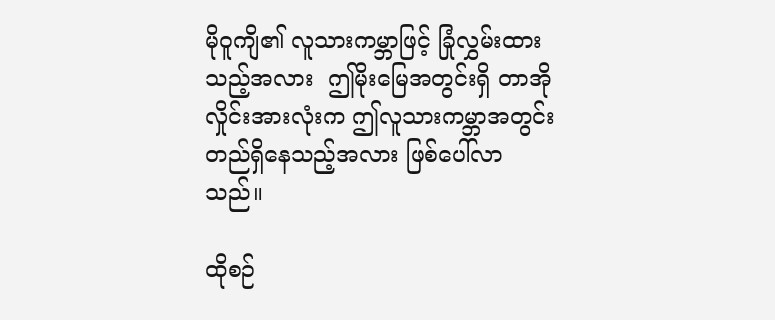မိုဝူကျိ၏ လူသားကမ္ဘာဖြင့် ခြုံလွှမ်းထားသည့်အလား  ဤမိုးမြေအတွင်းရှိ တာအိုလှိုင်းအားလုံးက ဤလူသားကမ္ဘာအတွင်း တည်ရှိနေသည့်အလား ဖြစ်ပေါ်လာသည်။

ထိုစဉ်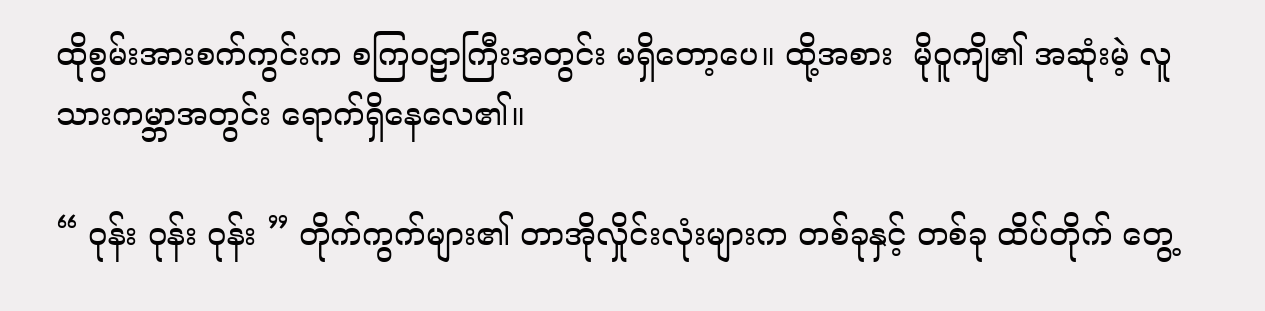ထိုစွမ်းအားစက်ကွင်းက စကြဝဠာကြီးအတွင်း မရှိတော့ပေ။ ထို့အစား  မိုဝူကျိ၏ အဆုံးမဲ့ လူသားကမ္ဘာအတွင်း ရောက်ရှိနေလေ၏။

“ ဝုန်း ဝုန်း ဝုန်း ” တိုက်ကွက်များ၏ တာအိုလှိုင်းလုံးများက တစ်ခုနှင့် တစ်ခု ထိပ်တိုက် တွေ့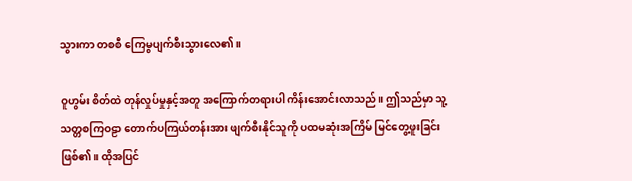သွားကာ တစစီ ကြေမွပျက်စီးသွားလေ၏။

ဝူဟွမ်း စိတ်ထဲ တုန်လှုပ်မှုနှင့်အတူ အကြောက်တရားပါ ကိန်းအောင်းလာသည်။ ဤသည်မှာ သူ့သတ္တစကြဝဠာ တောက်ပကြယ်တန်းအား ဖျက်စီးနိုင်သူကို ပထမဆုံးအကြိမ် မြင်တွေ့ဖူးခြင်း ဖြစ်၏။ ထိုအပြင်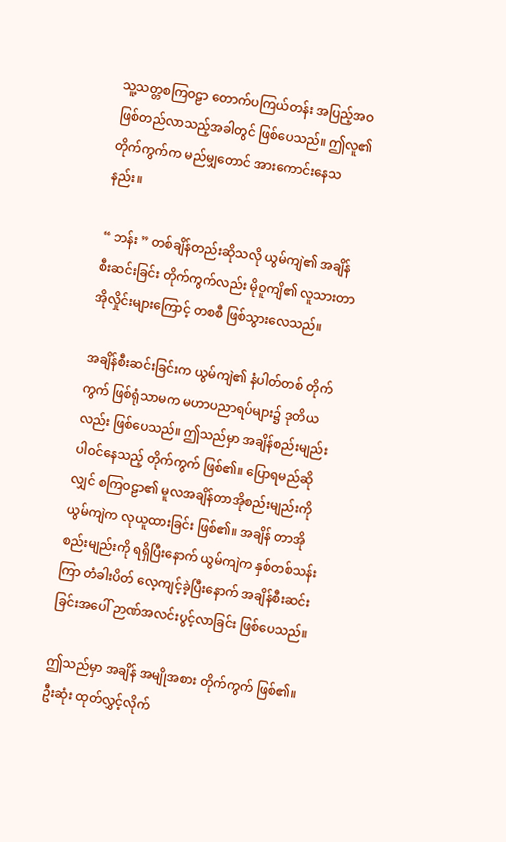သူ့သတ္တစကြဝဠာ တောက်ပကြယ်တန်း အပြည့်အဝ ဖြစ်တည်လာသည့်အခါတွင် ဖြစ်ပေသည်။ ဤလူ၏ တိုက်ကွက်က မည်မျှတောင် အားကောင်းနေသနည်း။

“ ဘန်း ” တစ်ချိန်တည်းဆိုသလို ယွမ်ကျဲ၏ အချိန်စီးဆင်းခြင်း တိုက်ကွက်လည်း မိုဝူကျိ၏ လူသားတာအိုလှိုင်းများကြောင့် တစစီ ဖြစ်သွားလေသည်။

အချိန်စီးဆင်းခြင်းက ယွမ်ကျဲ၏ နံပါတ်တစ် တိုက်ကွက် ဖြစ်ရုံသာမက မဟာပညာရပ်များ၌ ဒုတိယလည်း ဖြစ်ပေသည်။ ဤသည်မှာ အချိန်စည်းမျည်း ပါဝင်နေသည့် တိုက်ကွက် ဖြစ်၏။ ပြောရမည်ဆိုလျှင် စကြဝဠာ၏ မူလအချိန်တာအိုစည်းမျည်းကို ယွမ်ကျဲက လုယူထားခြင်း ဖြစ်၏။ အချိန် တာအိုစည်းမျည်းကို ရရှိပြီးနောက် ယွမ်ကျဲက နှစ်တစ်သန်းကြာ တံခါးပိတ် လေ့ကျင့်ခဲ့ပြီးနောက် အချိန်စီးဆင်းခြင်းအပေါ် ဉာဏ်အလင်းပွင့်လာခြင်း ဖြစ်ပေသည်။

ဤသည်မှာ အချိန် အမျိုအစား တိုက်ကွက် ဖြစ်၏။  ဦးဆုံး ထုတ်လွှင့်လိုက်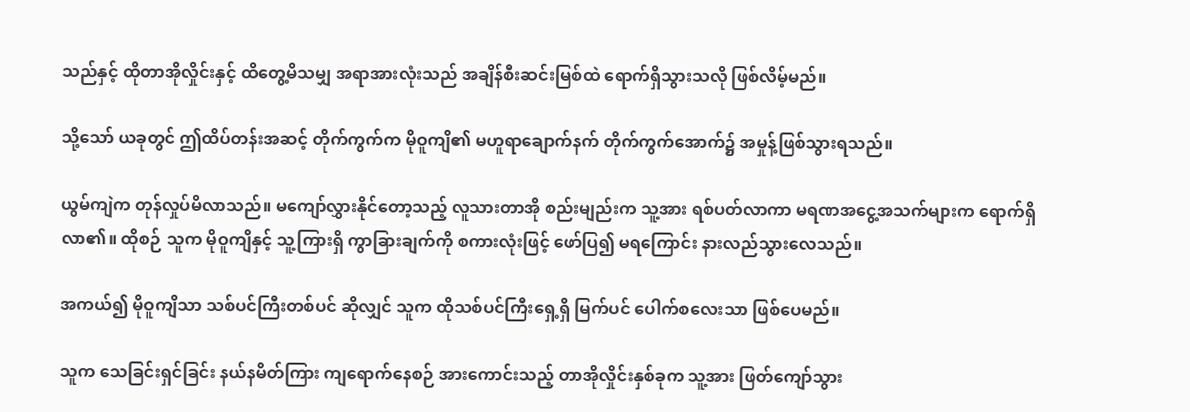သည်နှင့် ထိုတာအိုလှိုင်းနှင့် ထိတွေ့မိသမျှ အရာအားလုံးသည် အချိန်စီးဆင်းမြစ်ထဲ ရောက်ရှိသွားသလို ဖြစ်လိမ့်မည်။

သို့သော် ယခုတွင် ဤထိပ်တန်းအဆင့် တိုက်ကွက်က မိုဝူကျိ၏ မဟူရာချောက်နက် တိုက်ကွက်အောက်၌ အမှုန့်ဖြစ်သွားရသည်။

ယွမ်ကျဲက တုန်လှုပ်မိလာသည်။ မကျော်လွှားနိုင်တော့သည့် လူသားတာအို စည်းမျည်းက သူ့အား ရစ်ပတ်လာကာ မရဏအငွေ့အသက်များက ရောက်ရှိလာ၏။ ထိုစဉ် သူက မိုဝူကျိနှင့် သူ့ကြားရှိ ကွာခြားချက်ကို စကားလုံးဖြင့် ဖော်ပြ၍ မရကြောင်း နားလည်သွားလေသည်။

အကယ်၍ မိုဝူကျိသာ သစ်ပင်ကြီးတစ်ပင် ဆိုလျှင် သူက ထိုသစ်ပင်ကြီးရှေ့ရှိ မြက်ပင် ပေါက်စလေးသာ ဖြစ်ပေမည်။

သူက သေခြင်းရှင်ခြင်း နယ်နမိတ်ကြား ကျရောက်နေစဉ် အားကောင်းသည့် တာအိုလှိုင်းနှစ်ခုက သူ့အား ဖြတ်ကျော်သွား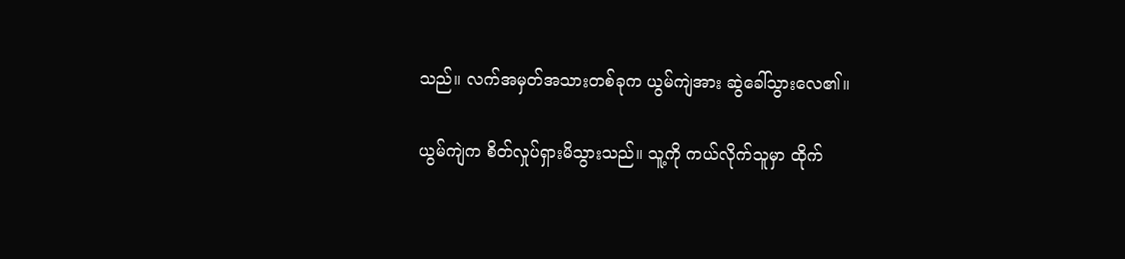သည်။ လက်အမှတ်အသားတစ်ခုက ယွမ်ကျဲအား ဆွဲခေါ်သွားလေ၏။

ယွမ်ကျဲက စိတ်လှုပ်ရှားမိသွားသည်။ သူ့ကို ကယ်လိုက်သူမှာ ထိုက်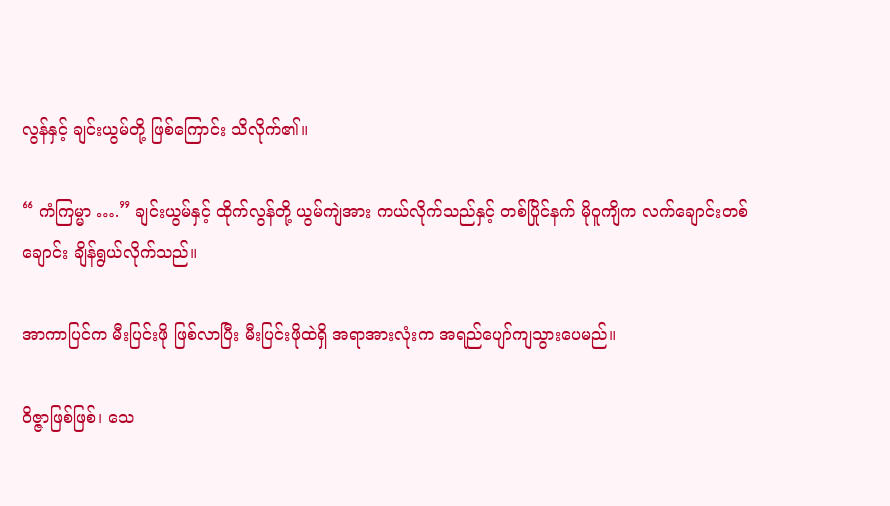လွန်နှင့် ချင်းယွမ်တို့ ဖြစ်ကြောင်း သိလိုက်၏။

“ ကံကြမ္မာ ….” ချင်းယွမ်နှင့် ထိုက်လွန်တို့ ယွမ်ကျဲအား ကယ်လိုက်သည်နှင့် တစ်ပြိုင်နက် မိုဝူကျိက လက်ချောင်းတစ်ချောင်း ချိန်ရွယ်လိုက်သည်။

အာကာပြင်က မီးပြင်းဖို ဖြစ်လာပြီး မီးပြင်းဖိုထဲရှိ အရာအားလုံးက အရည်ပျော်ကျသွားပေမည်။

ဝိဇ္ဇာဖြစ်ဖြစ်၊ သေ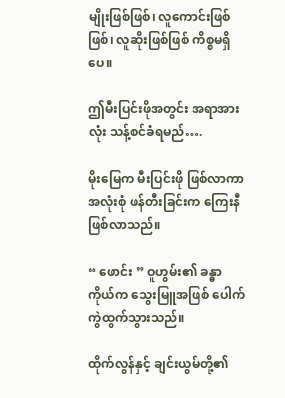မျိုးဖြစ်ဖြစ်၊ လူကောင်းဖြစ်ဖြစ်၊ လူဆိုးဖြစ်ဖြစ် ကိစ္စမရှိပေ။

ဤမီးပြင်းဖိုအတွင်း အရာအားလုံး သန့်စင်ခံရမည်….

မိုးမြေက မီးပြင်းဖို ဖြစ်လာကာ အလုံးစုံ ဖန်တီးခြင်းက ကြေးနီ ဖြစ်လာသည်။

“ ဖောင်း ” ဝူဟွမ်း၏ ခန္ဓာကိုယ်က သွေးမြူအဖြစ် ပေါက်ကွဲထွက်သွားသည်။

ထိုက်လွန်နှင့် ချင်းယွမ်တို့၏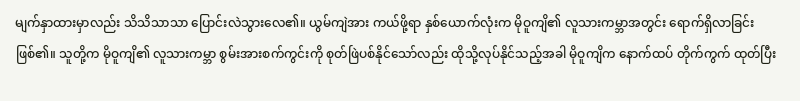မျက်နှာထားမှာလည်း သိသိသာသာ ပြောင်းလဲသွားလေ၏။ ယွမ်ကျဲအား ကယ်ဖို့ရာ နှစ်ယောက်လုံးက မိုဝူကျိ၏ လူသားကမ္ဘာအတွင်း ရောက်ရှိလာခြင်း ဖြစ်၏။ သူတို့က မိုဝူကျိ၏ လူသားကမ္ဘာ စွမ်းအားစက်ကွင်းကို စုတ်ဖြဲပစ်နိုင်သော်လည်း ထိုသို့လုပ်နိုင်သည့်အခါ မိုဝူကျိက နောက်ထပ် တိုက်ကွက် ထုတ်ပြီး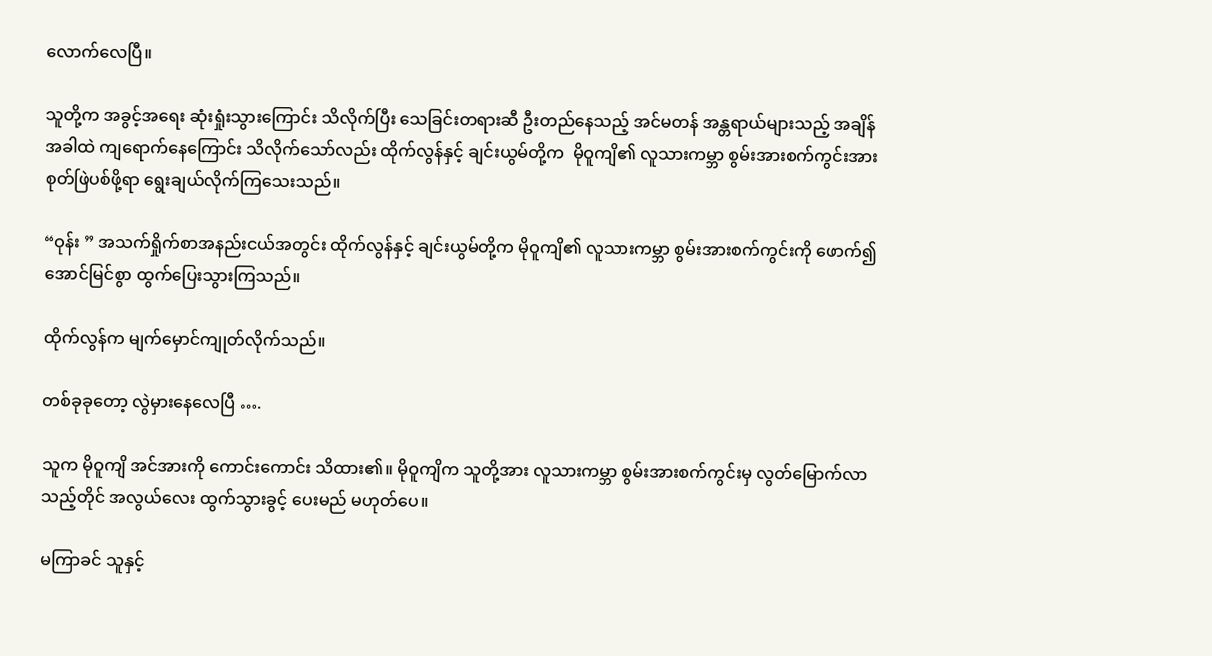လောက်လေပြီ။

သူတို့က အခွင့်အရေး ဆုံးရှုံးသွားကြောင်း သိလိုက်ပြီး သေခြင်းတရားဆီ ဦးတည်နေသည့် အင်မတန် အန္တရာယ်များသည့် အချိန်အခါထဲ ကျရောက်နေကြောင်း သိလိုက်သော်လည်း ထိုက်လွန်နှင့် ချင်းယွမ်တို့က  မိုဝူကျိ၏ လူသားကမ္ဘာ စွမ်းအားစက်ကွင်းအား စုတ်ဖြဲပစ်ဖို့ရာ ရွေးချယ်လိုက်ကြသေးသည်။

“ဝုန်း ” အသက်ရှိုက်စာအနည်းငယ်အတွင်း ထိုက်လွန်နှင့် ချင်းယွမ်တို့က မိုဝူကျိ၏ လူသားကမ္ဘာ စွမ်းအားစက်ကွင်းကို ဖောက်၍ အောင်မြင်စွာ ထွက်ပြေးသွားကြသည်။

ထိုက်လွန်က မျက်မှောင်ကျုတ်လိုက်သည်။

တစ်ခုခုတော့ လွဲမှားနေလေပြီ ….

သူက မိုဝူကျိ အင်အားကို ကောင်းကောင်း သိထား၏။ မိုဝူကျိက သူတို့အား လူသားကမ္ဘာ စွမ်းအားစက်ကွင်းမှ လွတ်မြောက်လာသည့်တိုင် အလွယ်လေး ထွက်သွားခွင့် ပေးမည် မဟုတ်ပေ။

မကြာခင် သူနှင့်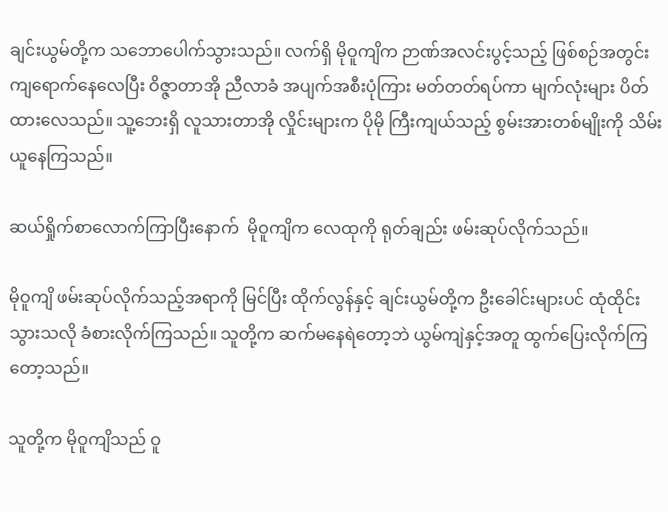ချင်းယွမ်တို့က သဘောပေါက်သွားသည်။ လက်ရှိ မိုဝူကျိက ဉာဏ်အလင်းပွင့်သည့် ဖြစ်စဉ်အတွင်း ကျရောက်နေလေပြီး ဝိဇ္ဇာတာအို ညီလာခံ အပျက်အစီးပုံကြား မတ်တတ်ရပ်ကာ မျက်လုံးများ ပိတ်ထားလေသည်။ သူ့ဘေးရှိ လူသားတာအို လှိုင်းများက ပိုမို ကြီးကျယ်သည့် စွမ်းအားတစ်မျိုးကို သိမ်းယူနေကြသည်။

ဆယ်ရှိုက်စာလောက်ကြာပြီးနောက်  မိုဝူကျိက လေထုကို ရုတ်ချည်း ဖမ်းဆုပ်လိုက်သည်။

မိုဝူကျိ ဖမ်းဆုပ်လိုက်သည့်အရာကို မြင်ပြီး ထိုက်လွန်နှင့် ချင်းယွမ်တို့က ဦးခေါင်းများပင် ထုံထိုင်းသွားသလို ခံစားလိုက်ကြသည်။ သူတို့က ဆက်မနေရဲတော့ဘဲ ယွမ်ကျဲနှင့်အတူ ထွက်ပြေးလိုက်ကြတော့သည်။

သူတို့က မိုဝူကျိသည် ဝူ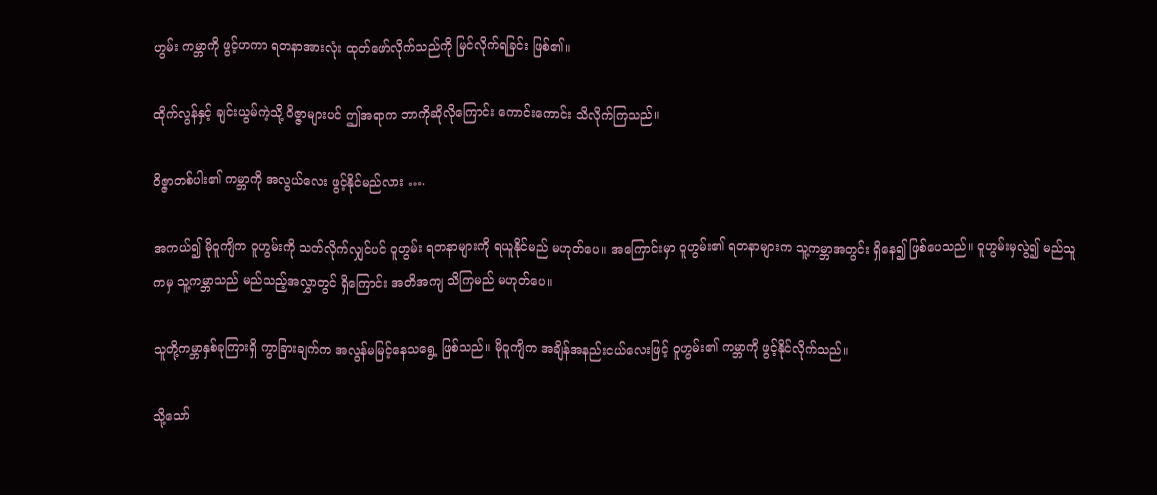ဟွမ်း ကမ္ဘာကို ဖွင့်ဟကာ ရတနာအားလုံး ထုတ်ဖော်လိုက်သည်ကို မြင်လိုက်ရခြင်း ဖြစ်၏။

ထိုက်လွန်နှင့် ချင်းယွမ်ကဲ့သို့ ဝိဇ္ဇာများပင် ဤအရာက ဘာကိုဆိုလိုကြောင်း ကောင်းကောင်း သိလိုက်ကြသည်။

ဝိဇ္ဇာတစ်ပါး၏ ကမ္ဘာကို အလွယ်လေး ဖွင့်နိုင်မည်လား ….

အကယ်၍ မိုဝူကျိက ဝူဟွမ်းကို သတ်လိုက်လျှင်ပင် ဝူဟွမ်း ရတနာများကို ရယူနိုင်မည် မဟုတ်ပေ။ အကြောင်းမှာ ဝူဟွမ်း၏ ရတနာများက သူ့ကမ္ဘာအတွင်း ရှိနေ၍ ဖြစ်ပေသည်။ ဝူဟွမ်းမှလွဲ၍ မည်သူကမှ သူ့ကမ္ဘာသည် မည်သည့်အလွှာတွင် ရှိကြောင်း အတိအကျ သိကြမည် မဟုတ်ပေ။

သူတို့ကမ္ဘာနှစ်ခုကြားရှိ ကွာခြားချက်က အလွန်မမြင့်နေသရွေ့ ဖြစ်သည်။ မိုဝူကျိက အချိန်အနည်းငယ်လေးဖြင့် ဝူဟွမ်း၏ ကမ္ဘာကို ဖွင့်နိုင်လိုက်သည်။

သို့သော်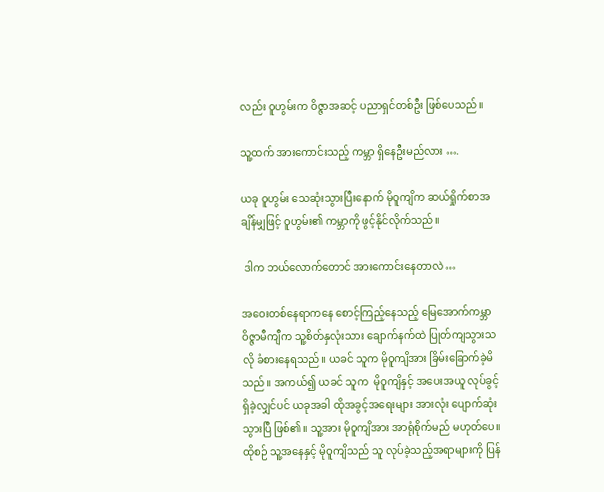လည်း ဝူဟွမ်းက ဝိဇ္ဇာအဆင့် ပညာရှင်တစ်ဦး ဖြစ်ပေသည်။

သူ့ထက် အားကောင်းသည့် ကမ္ဘာ ရှိနေဦးမည်လား ….

ယခု ဝူဟွမ်း သေဆုံးသွားပြီးနောက် မိုဝူကျိက ဆယ်ရှိုက်စာအချိန်မျှဖြင့် ဝူဟွမ်း၏ ကမ္ဘာကို ဖွင့်နိုင်လိုက်သည်။

 ဒါက ဘယ်လောက်တောင် အားကောင်းနေတာလဲ …

အဝေးတစ်နေရာကနေ စောင့်ကြည့်နေသည့် မြေအောက်ကမ္ဘာ ဝိဇ္ဇာမီကျီက သူ့စိတ်နှလုံးသား ချောက်နက်ထဲ ပြုတ်ကျသွားသလို ခံစားနေရသည်။ ယခင် သူက မိုဝူကျိအား ခြိမ်းခြောက်ခဲ့မိသည်။ အကယ်၍ ယခင် သူက  မိုဝူကျိနှင့် အပေးအယူ လုပ်ခွင့် ရှိခဲ့လျှင်ပင် ယခုအခါ ထိုအခွင့်အရေးများ အားလုံး ပျောက်ဆုံးသွားပြီ ဖြစ်၏။ သူ့အား မိုဝူကျိအား အာရုံစိုက်မည် မဟုတ်ပေ။ ထိုစဉ် သူ့အနေနှင့် မိုဝူကျိသည် သူ လုပ်ခဲ့သည့်အရာများကို ပြန်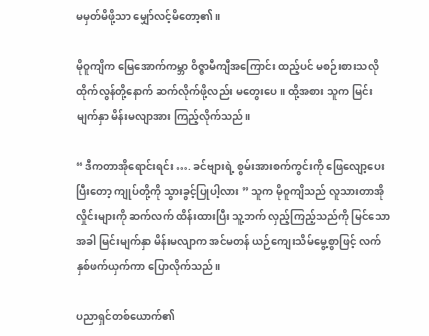မမှတ်မိဖို့သာ မျှော်လင့်မိတော့၏။

မိုဝူကျိက မြေအောက်ကမ္ဘာ ဝိဇ္ဇာမီကျီအကြောင်း ထည့်ပင် မစဉ်းစားသလို ထိုက်လွန်တို့နောက် ဆက်လိုက်ဖို့လည်း မတွေးပေ။ ထို့အစား သူက မြင်းမျက်နှာ မိန်းမလျာအား ကြည့်လိုက်သည်။

“ ဒီကတာအိုရောင်းရင်း …. ခင်ဗျားရဲ့ စွမ်းအားစက်ကွင်းကို ဖြေလျော့ပေးပြီးတော့ ကျုပ်တို့ကို သွားခွင့်ပြုပါ့လား ” သူက မိုဝူကျိသည် လူသားတာအို လှိုင်းများကို ဆက်လက် ထိန်းထားပြီး သူ့ဘက် လှည့်ကြည့်သည်ကို မြင်သောအခါ မြင်းမျက်နှာ မိန်းမလျာက အင်မတန် ယဉ်ကျေးသိမ်မွေ့စွာဖြင့် လက်နှစ်ဖက်ယှက်ကာ ပြောလိုက်သည်။

ပညာရှင်တစ်ယောက်၏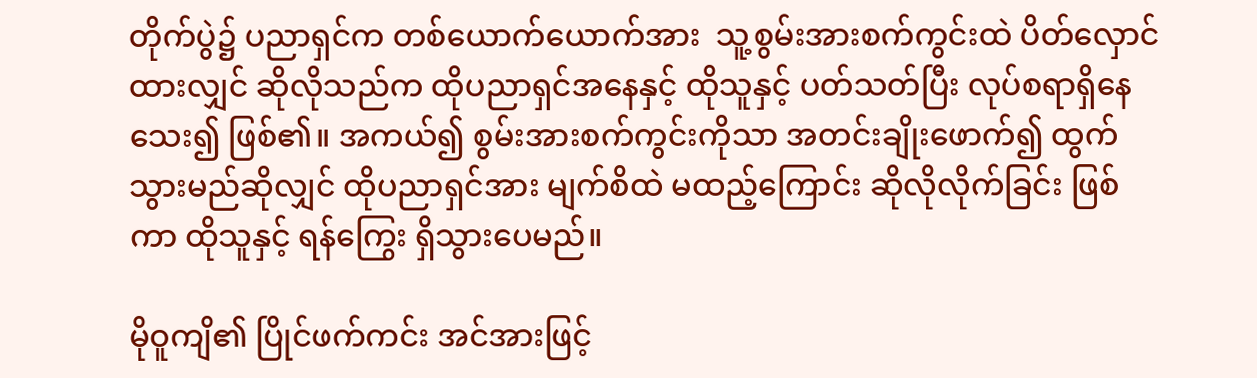တိုက်ပွဲ၌ ပညာရှင်က တစ်ယောက်ယောက်အား  သူ့စွမ်းအားစက်ကွင်းထဲ ပိတ်လှောင်ထားလျှင် ဆိုလိုသည်က ထိုပညာရှင်အနေနှင့် ထိုသူနှင့် ပတ်သတ်ပြီး လုပ်စရာရှိနေသေး၍ ဖြစ်၏။ အကယ်၍ စွမ်းအားစက်ကွင်းကိုသာ အတင်းချိုးဖောက်၍ ထွက်သွားမည်ဆိုလျှင် ထိုပညာရှင်အား မျက်စိထဲ မထည့်ကြောင်း ဆိုလိုလိုက်ခြင်း ဖြစ်ကာ ထိုသူနှင့် ရန်ကြွေး ရှိသွားပေမည်။

မိုဝူကျိ၏ ပြိုင်ဖက်ကင်း အင်အားဖြင့်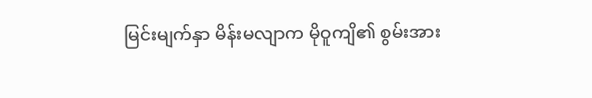မြင်းမျက်နှာ မိန်းမလျာက မိုဝူကျိ၏ စွမ်းအား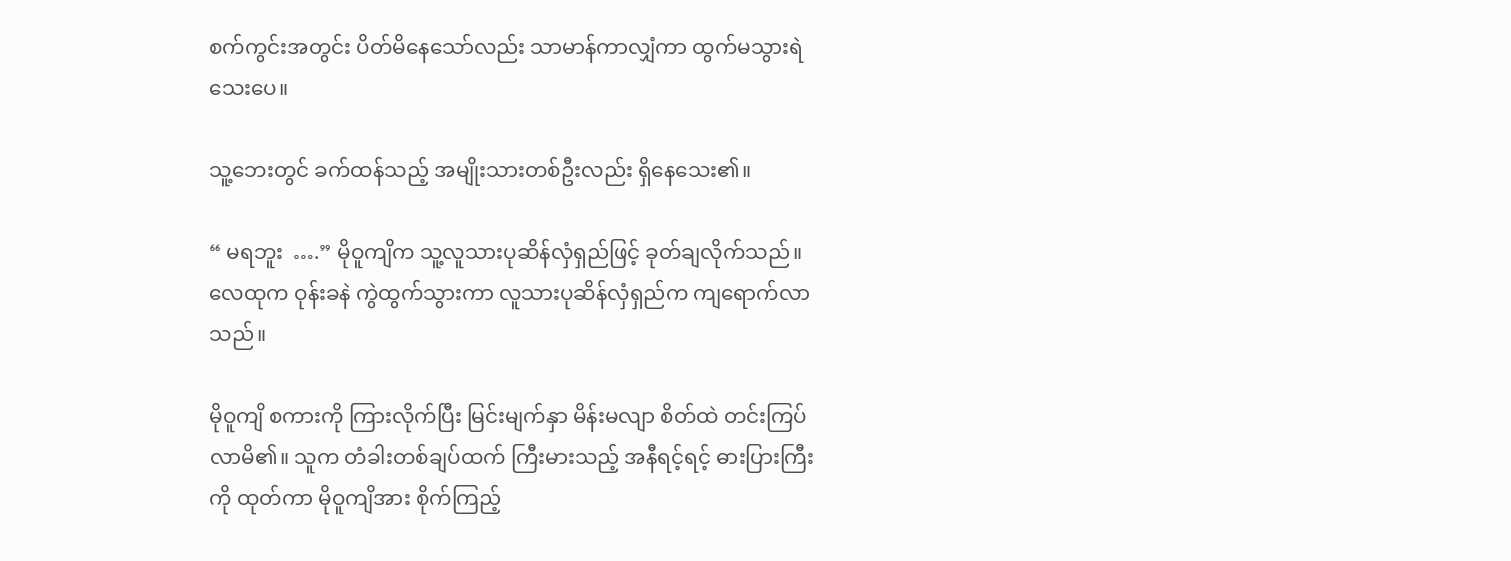စက်ကွင်းအတွင်း ပိတ်မိနေသော်လည်း သာမာန်ကာလျှံကာ ထွက်မသွားရဲသေးပေ။

သူ့ဘေးတွင် ခက်ထန်သည့် အမျိုးသားတစ်ဦးလည်း ရှိနေသေး၏။

“ မရဘူး  ….” မိုဝူကျိက သူ့လူသားပုဆိန်လှံရှည်ဖြင့် ခုတ်ချလိုက်သည်။ လေထုက ဝုန်းခနဲ ကွဲထွက်သွားကာ လူသားပုဆိန်လှံရှည်က ကျရောက်လာသည်။

မိုဝူကျိ စကားကို ကြားလိုက်ပြီး မြင်းမျက်နှာ မိန်းမလျာ စိတ်ထဲ တင်းကြပ်လာမိ၏။ သူက တံခါးတစ်ချပ်ထက် ကြီးမားသည့် အနီရင့်ရင့် ဓားပြားကြီးကို ထုတ်ကာ မိုဝူကျိအား စိုက်ကြည့်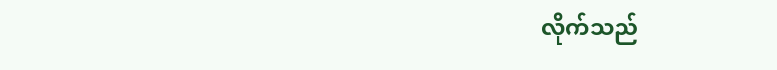လိုက်သည်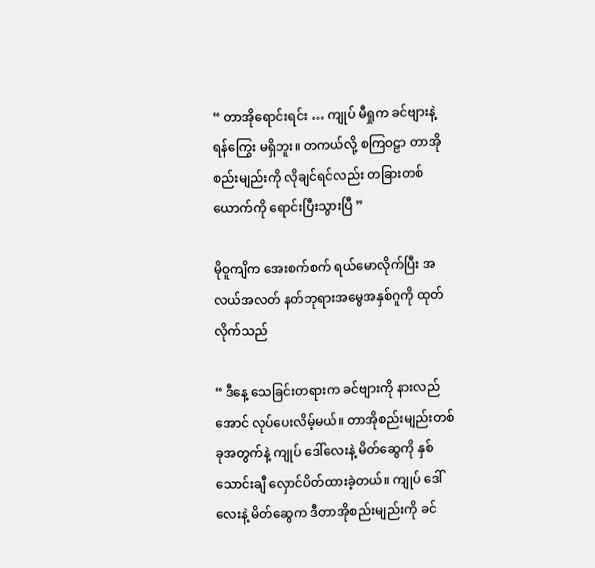“ တာအိုရောင်းရင်း … ကျုပ် မီရှုက ခင်ဗျားနဲ့ ရန်ကြွေး မရှိဘူး။ တကယ်လို့ စကြဝဠာ တာအိုစည်းမျည်းကို လိုချင်ရင်လည်း တခြားတစ်ယောက်ကို ရောင်းပြီးသွားပြီ ”

မိုဝူကျိက အေးစက်စက် ရယ်မောလိုက်ပြီး အလယ်အလတ် နတ်ဘုရားအမွေအနှစ်ဂူကို ထုတ်လိုက်သည်

“ ဒီနေ့ သေခြင်းတရားက ခင်ဗျားကို နားလည်အောင် လုပ်ပေးလိမ့်မယ်။ တာအိုစည်းမျည်းတစ်ခုအတွက်နဲ့ ကျုပ် ဒေါ်လေးနဲ့ မိတ်ဆွေကို နှစ်သောင်းချီ လှောင်ပိတ်ထားခဲ့တယ်။ ကျုပ် ဒေါ်လေးနဲ့ မိတ်ဆွေက ဒီတာအိုစည်းမျည်းကို ခင်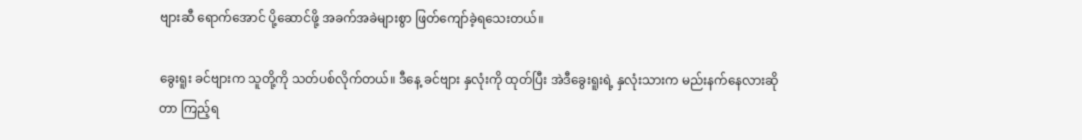ဗျားဆီ ရောက်အောင် ပို့ဆောင်ဖို့ အခက်အခဲများစွာ ဖြတ်ကျော်ခဲ့ရသေးတယ်။

ခွေးရူး ခင်ဗျားက သူတို့ကို သတ်ပစ်လိုက်တယ်။ ဒီနေ့ ခင်ဗျား နှလုံးကို ထုတ်ပြီး အဲဒီခွေးရူးရဲ့ နှလုံးသားက မည်းနက်နေလားဆိုတာ ကြည့်ရ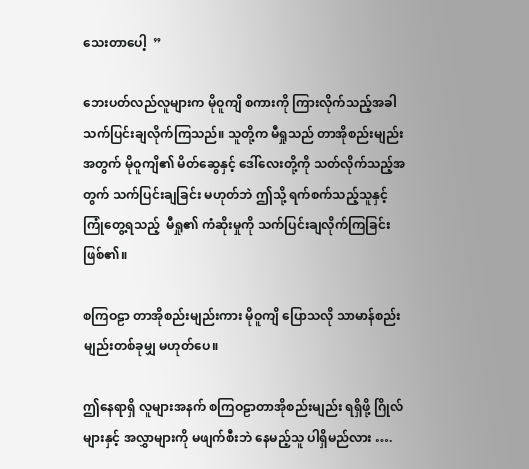သေးတာပေါ့  ”

ဘေးပတ်လည်လူများက မိုဝူကျိ စကားကို ကြားလိုက်သည့်အခါ သက်ပြင်းချလိုက်ကြသည်။ သူတို့က မီရှုသည် တာအိုစည်းမျည်းအတွက် မိုဝူကျိ၏ မိတ်ဆွေနှင့် ဒေါ်လေးတို့ကို သတ်လိုက်သည့်အတွက် သက်ပြင်းချခြင်း မဟုတ်ဘဲ ဤသို့ ရက်စက်သည့်သူနှင့် ကြုံတွေ့ရသည့်  မီရှု၏ ကံဆိုးမှုကို သက်ပြင်းချလိုက်ကြခြင်း ဖြစ်၏။

စကြဝဠာ တာအိုစည်းမျည်းကား မိုဝူကျိ ပြောသလို သာမာန်စည်းမျည်းတစ်ခုမျှ မဟုတ်ပေ။

ဤနေရာရှိ လူများအနက် စကြဝဠာတာအိုစည်းမျည်း ရရှိဖို့ ဂြိုလ်များနှင့် အလွှာများကို မဖျက်စီးဘဲ နေမည့်သူ ပါရှိမည်လား ….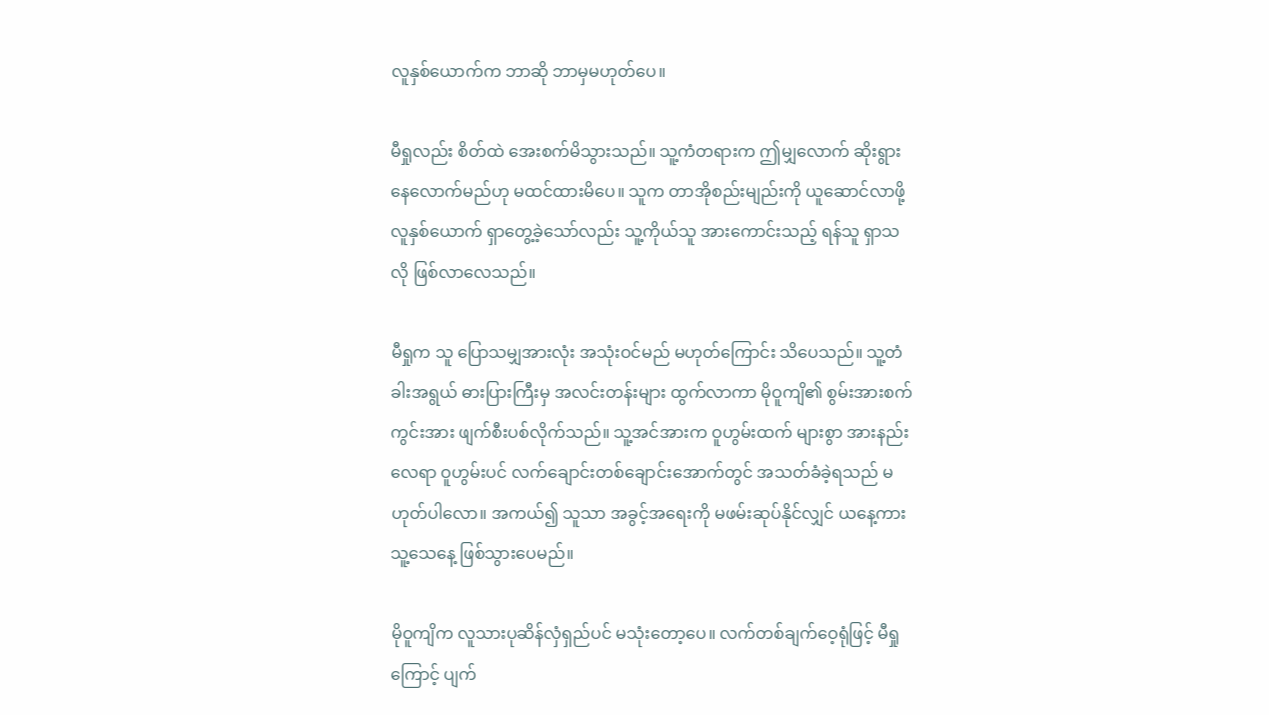လူနှစ်ယောက်က ဘာဆို ဘာမှမဟုတ်ပေ။

မီရှုလည်း စိတ်ထဲ အေးစက်မိသွားသည်။ သူ့ကံတရားက ဤမျှလောက် ဆိုးရွားနေလောက်မည်ဟု မထင်ထားမိပေ။ သူက တာအိုစည်းမျည်းကို ယူဆောင်လာဖို့ လူနှစ်ယောက် ရှာတွေ့ခဲ့သော်လည်း သူ့ကိုယ်သူ အားကောင်းသည့် ရန်သူ ရှာသလို ဖြစ်လာလေသည်။

မီရှုက သူ ပြောသမျှအားလုံး အသုံးဝင်မည် မဟုတ်ကြောင်း သိပေသည်။ သူ့တံခါးအရွယ် ဓားပြားကြီးမှ အလင်းတန်းများ ထွက်လာကာ မိုဝူကျိ၏ စွမ်းအားစက်ကွင်းအား ဖျက်စီးပစ်လိုက်သည်။ သူ့အင်အားက ဝူဟွမ်းထက် များစွာ အားနည်းလေရာ ဝူဟွမ်းပင် လက်ချောင်းတစ်ချောင်းအောက်တွင် အသတ်ခံခဲ့ရသည် မဟုတ်ပါလော။ အကယ်၍ သူသာ အခွင့်အရေးကို မဖမ်းဆုပ်နိုင်လျှင် ယနေ့ကား သူ့သေနေ့ ဖြစ်သွားပေမည်။

မိုဝူကျိက လူသားပုဆိန်လှံရှည်ပင် မသုံးတော့ပေ။ လက်တစ်ချက်ဝေ့ရုံဖြင့် မီရှုကြောင့် ပျက်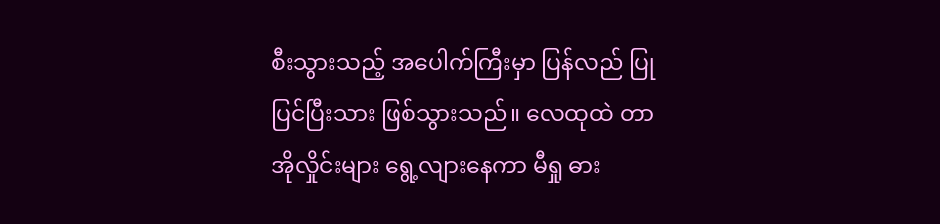စီးသွားသည့် အပေါက်ကြီးမှာ ပြန်လည် ပြုပြင်ပြီးသား ဖြစ်သွားသည်။ လေထုထဲ တာအိုလှိုင်းများ ရွေ့လျားနေကာ မီရှု ဓား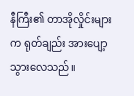နီကြီး၏ တာအိုလှိုင်းများက ရုတ်ချည်း အားပျော့သွားလေသည်။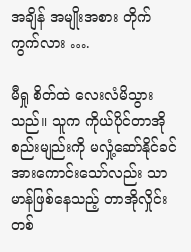အချိန် အမျိုးအစား တိုက်ကွက်လား ….

မီရှု စိတ်ထဲ လေးလံမိသွားသည်။ သူက ကိုယ်ပိုင်တာအိုစည်းမျည်းကို မလှုံ့ဆော်နိုင်ခင် အားကောင်းသော်လည်း သာမာန်ဖြစ်နေသည့် တာအိုလှိုင်းတစ်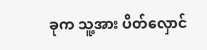ခုက သူ့အား ပိတ်လှောင်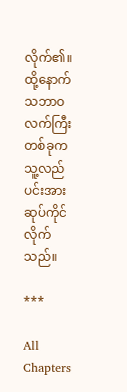လိုက်၏။ ထို့နောက် သဘာဝ လက်ကြီးတစ်ခုက သူ့လည်ပင်းအား ဆုပ်ကိုင်လိုက်သည်။

***

All Chapters